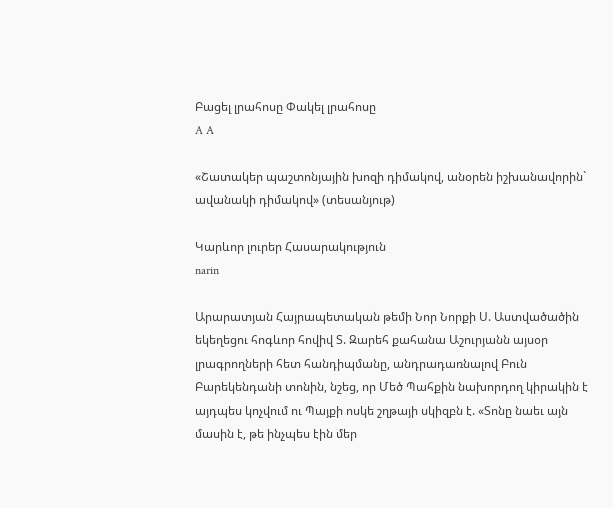Բացել լրահոսը Փակել լրահոսը
A A

«Շատակեր պաշտոնյային խոզի դիմակով, անօրեն իշխանավորին` ավանակի դիմակով» (տեսանյութ)

Կարևոր լուրեր Հասարակություն
narin

Արարատյան Հայրապետական թեմի Նոր Նորքի Ս. Աստվածածին եկեղեցու հոգևոր հովիվ Տ. Զարեհ քահանա Աշուրյանն այսօր լրագրողների հետ հանդիպմանը, անդրադառնալով Բուն Բարեկենդանի տոնին, նշեց, որ Մեծ Պահքին նախորդող կիրակին է այդպես կոչվում ու Պայքի ոսկե շղթայի սկիզբն է. «Տոնը նաեւ այն մասին է, թե ինչպես էին մեր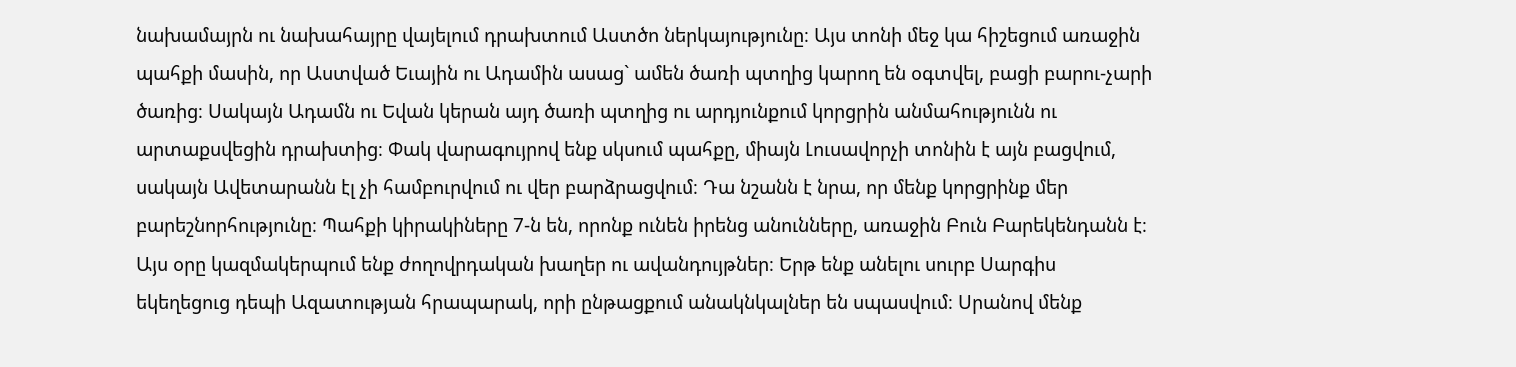նախամայրն ու նախահայրը վայելում դրախտում Աստծո ներկայությունը։ Այս տոնի մեջ կա հիշեցում առաջին պահքի մասին, որ Աստված Եւային ու Ադամին ասաց` ամեն ծառի պտղից կարող են օգտվել, բացի բարու-չարի ծառից։ Սակայն Ադամն ու Եվան կերան այդ ծառի պտղից ու արդյունքում կորցրին անմահությունն ու արտաքսվեցին դրախտից։ Փակ վարագույրով ենք սկսում պահքը, միայն Լուսավորչի տոնին է այն բացվում, սակայն Ավետարանն էլ չի համբուրվում ու վեր բարձրացվում։ Դա նշանն է նրա, որ մենք կորցրինք մեր բարեշնորհությունը։ Պահքի կիրակիները 7-ն են, որոնք ունեն իրենց անունները, առաջին Բուն Բարեկենդանն է։ Այս օրը կազմակերպում ենք ժողովրդական խաղեր ու ավանդույթներ։ Երթ ենք անելու սուրբ Սարգիս եկեղեցուց դեպի Ազատության հրապարակ, որի ընթացքում անակնկալներ են սպասվում։ Սրանով մենք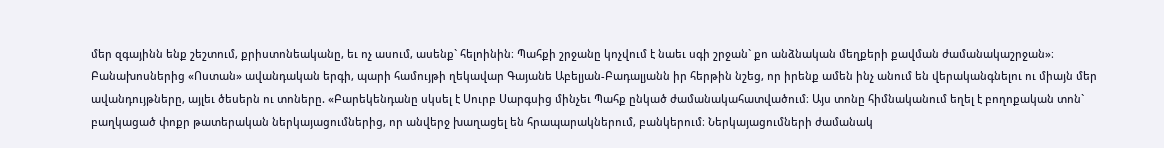մեր զգայինն ենք շեշտում, քրիստոնեականը, եւ ոչ ասում, ասենք` հելոինին։ Պահքի շրջանը կոչվում է նաեւ սգի շրջան` քո անձնական մեղքերի քավման ժամանակաշրջան»։ Բանախոսներից «Ոստան» ավանդական երգի, պարի համույթի ղեկավար Գայանե Աբելյան-Բադալյանն իր հերթին նշեց, որ իրենք ամեն ինչ անում են վերականգնելու ու միայն մեր ավանդույթները, այլեւ ծեսերն ու տոները. «Բարեկենդանը սկսել է Սուրբ Սարգսից մինչեւ Պահք ընկած ժամանակահատվածում։ Այս տոնը հիմնականում եղել է բողոքական տոն` բաղկացած փոքր թատերական ներկայացումներից, որ անվերջ խաղացել են հրապարակներում, բանկերում։ Ներկայացումների ժամանակ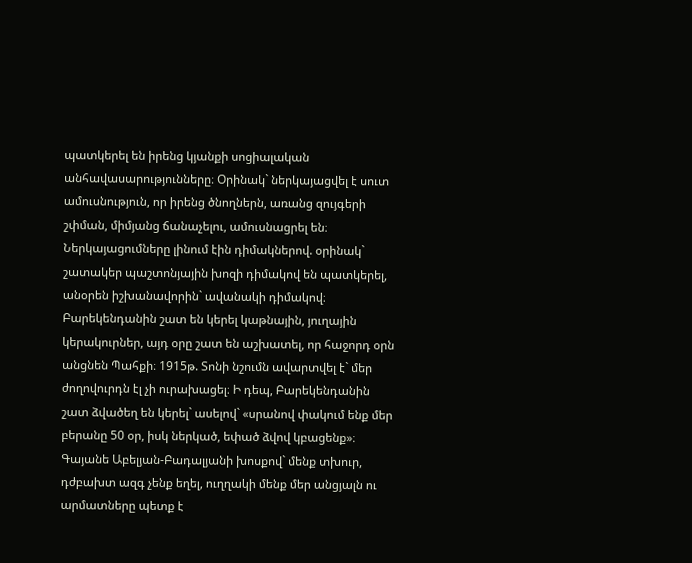պատկերել են իրենց կյանքի սոցիալական անհավասարությունները։ Օրինակ` ներկայացվել է սուտ ամուսնություն, որ իրենց ծնողներն, առանց զույգերի շփման, միմյանց ճանաչելու, ամուսնացրել են։ Ներկայացումները լինում էին դիմակներով. օրինակ` շատակեր պաշտոնյային խոզի դիմակով են պատկերել, անօրեն իշխանավորին` ավանակի դիմակով։ Բարեկենդանին շատ են կերել կաթնային, յուղային կերակուրներ, այդ օրը շատ են աշխատել, որ հաջորդ օրն անցնեն Պահքի։ 1915թ. Տոնի նշումն ավարտվել է` մեր ժողովուրդն էլ չի ուրախացել։ Ի դեպ, Բարեկենդանին շատ ձվածեղ են կերել` ասելով` «սրանով փակում ենք մեր բերանը 50 օր, իսկ ներկած, եփած ձվով կբացենք»։ Գայանե Աբելյան-Բադալյանի խոսքով` մենք տխուր, դժբախտ ազգ չենք եղել, ուղղակի մենք մեր անցյալն ու արմատները պետք է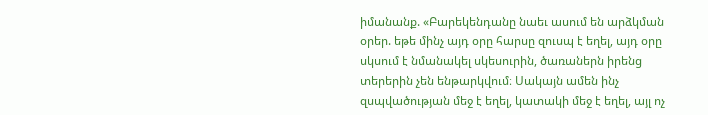իմանանք. «Բարեկենդանը նաեւ ասում են արձկման օրեր. եթե մինչ այդ օրը հարսը զուսպ է եղել, այդ օրը սկսում է նմանակել սկեսուրին, ծառաներն իրենց տերերին չեն ենթարկվում։ Սակայն ամեն ինչ զսպվածության մեջ է եղել, կատակի մեջ է եղել, այլ ոչ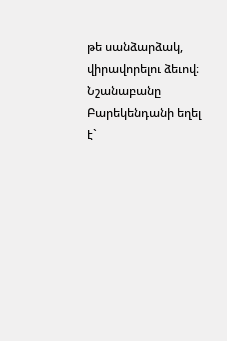թե սանձարձակ, վիրավորելու ձեւով։ Նշանաբանը Բարեկենդանի եղել է`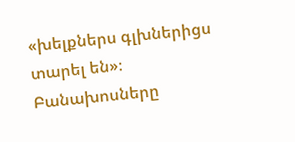«խելքներս գլխներիցս տարել են»։ Բանախոսները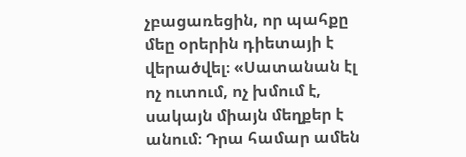չբացառեցին, որ պահքը մեը օրերին դիետայի է վերածվել։ «Սատանան էլ ոչ ուտում, ոչ խմում է, սակայն միայն մեղքեր է անում։ Դրա համար ամեն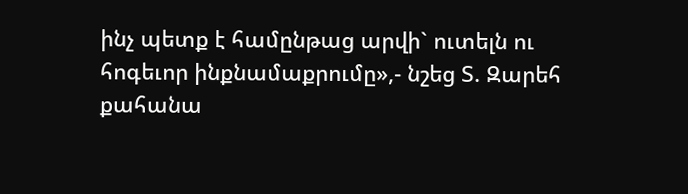ինչ պետք է համընթաց արվի` ուտելն ու հոգեւոր ինքնամաքրումը»,- նշեց Տ. Զարեհ քահանա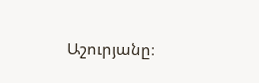Աշուրյանը։